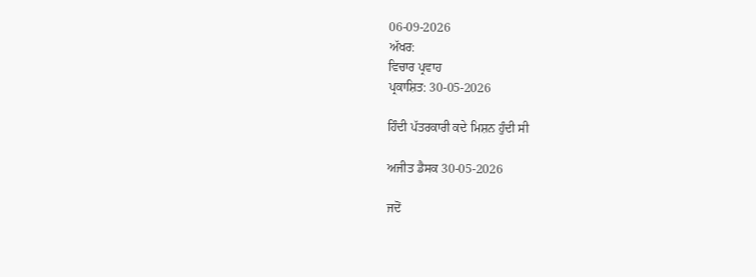06-09-2026
ਅੱਖਰ:
ਵਿਚਾਰ ਪ੍ਰਵਾਹ
ਪ੍ਰਕਾਸ਼ਿਤ: 30-05-2026

ਹਿੰਦੀ ਪੱਤਰਕਾਰੀ ਕਦੇ ਮਿਸ਼ਨ ਹੁੰਦੀ ਸੀ

ਅਜੀਤ ਡੈਸਕ 30-05-2026

ਜਦੋਂ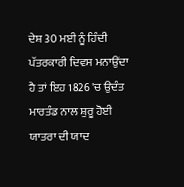ਦੇਸ਼ 30 ਮਈ ਨੂੰ ਹਿੰਦੀ ਪੱਤਰਕਾਰੀ ਦਿਵਸ ਮਨਾਉਂਦਾ ਹੈ ਤਾਂ ਇਹ 1826 'ਚ ਉਦੰਤ ਮਾਰਤੰਡ ਨਾਲ ਸ਼ੁਰੂ ਹੋਈ ਯਾਤਰਾ ਦੀ ਯਾਦ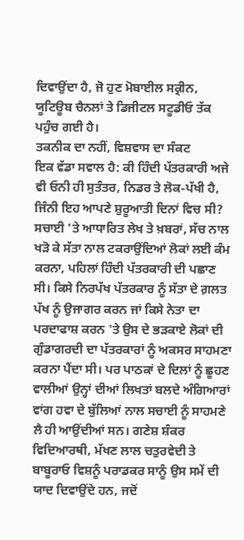ਦਿਵਾਉਂਦਾ ਹੈ, ਜੋ ਹੁਣ ਮੋਬਾਈਲ ਸਕ੍ਰੀਨ, ਯੂਟਿਊਬ ਚੈਨਲਾਂ ਤੇ ਡਿਜੀਟਲ ਸਟੂਡੀਓ ਤੱਕ ਪਹੁੰਚ ਗਈ ਹੈ।
ਤਕਨੀਕ ਦਾ ਨਹੀਂ, ਵਿਸ਼ਵਾਸ ਦਾ ਸੰਕਟ
ਇਕ ਵੱਡਾ ਸਵਾਲ ਹੈ: ਕੀ ਹਿੰਦੀ ਪੱਤਰਕਾਰੀ ਅਜੇ ਵੀ ਓਨੀ ਹੀ ਸੁਤੰਤਰ, ਨਿਡਰ ਤੇ ਲੋਕ-ਪੱਖੀ ਹੈ, ਜਿੰਨੀ ਇਹ ਆਪਣੇ ਸ਼ੁਰੂਆਤੀ ਦਿਨਾਂ ਵਿਚ ਸੀ? ਸਚਾਈ 'ਤੇ ਆਧਾਰਿਤ ਲੇਖ ਤੇ ਖ਼ਬਰਾਂ, ਸੱਚ ਨਾਲ ਖੜੋ ਕੇ ਸੱਤਾ ਨਾਲ ਟਕਰਾਉਂਦਿਆਂ ਲੋਕਾਂ ਲਈ ਕੰਮ ਕਰਨਾ, ਪਹਿਲਾਂ ਹਿੰਦੀ ਪੱਤਰਕਾਰੀ ਦੀ ਪਛਾਣ ਸੀ। ਕਿਸੇ ਨਿਰਪੱਖ ਪੱਤਰਕਾਰ ਨੂੰ ਸੱਤਾ ਦੇ ਗ਼ਲਤ ਪੱਖ ਨੂੰ ਉਜਾਗਰ ਕਰਨ ਜਾਂ ਕਿਸੇ ਨੇਤਾ ਦਾ ਪਰਦਾਫਾਸ਼ ਕਰਨ 'ਤੇ ਉਸ ਦੇ ਭੜਕਾਏ ਲੋਕਾਂ ਦੀ ਗੁੰਡਾਗਰਦੀ ਦਾ ਪੱਤਰਕਾਰਾਂ ਨੂੰ ਅਕਸਰ ਸਾਹਮਣਾ ਕਰਨਾ ਪੈਂਦਾ ਸੀ। ਪਰ ਪਾਠਕਾਂ ਦੇ ਦਿਲਾਂ ਨੂੰ ਛੂਹਣ ਵਾਲੀਆਂ ਉਨ੍ਹਾਂ ਦੀਆਂ ਲਿਖਤਾਂ ਬਲਦੇ ਅੰਗਿਆਰਾਂ ਵਾਂਗ ਹਵਾ ਦੇ ਬੁੱਲਿਆਂ ਨਾਲ ਸਚਾਈ ਨੂੰ ਸਾਹਮਣੇ ਲੈ ਹੀ ਆਉਂਦੀਆਂ ਸਨ। ਗਣੇਸ਼ ਸ਼ੰਕਰ ਵਿਦਿਆਰਥੀ, ਮੱਖਣ ਲਾਲ ਚਤੁਰਵੇਦੀ ਤੇ ਬਾਬੂਰਾਓ ਵਿਸ਼ਨੂੰ ਪਰਾਡਕਰ ਸਾਨੂੰ ਉਸ ਸਮੇਂ ਦੀ ਯਾਦ ਦਿਵਾਉਂਦੇ ਹਨ, ਜਦੋਂ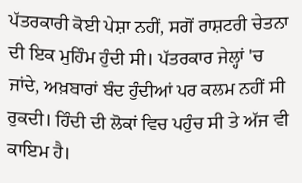ਪੱਤਰਕਾਰੀ ਕੋਈ ਪੇਸ਼ਾ ਨਹੀਂ, ਸਗੋਂ ਰਾਸ਼ਟਰੀ ਚੇਤਨਾ ਦੀ ਇਕ ਮੁਹਿੰਮ ਹੁੰਦੀ ਸੀ। ਪੱਤਰਕਾਰ ਜੇਲ੍ਹਾਂ 'ਚ ਜਾਂਦੇ, ਅਖ਼ਬਾਰਾਂ ਬੰਦ ਹੁੰਦੀਆਂ ਪਰ ਕਲਮ ਨਹੀਂ ਸੀ ਰੁਕਦੀ। ਹਿੰਦੀ ਦੀ ਲੋਕਾਂ ਵਿਚ ਪਹੁੰਚ ਸੀ ਤੇ ਅੱਜ ਵੀ ਕਾਇਮ ਹੈ।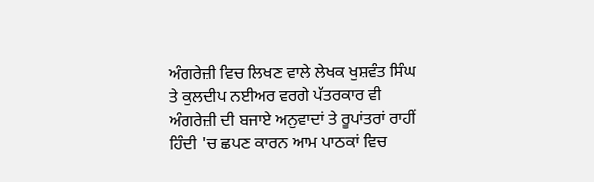ਅੰਗਰੇਜ਼ੀ ਵਿਚ ਲਿਖਣ ਵਾਲੇ ਲੇਖਕ ਖੁਸ਼ਵੰਤ ਸਿੰਘ ਤੇ ਕੁਲਦੀਪ ਨਈਅਰ ਵਰਗੇ ਪੱਤਰਕਾਰ ਵੀ ਅੰਗਰੇਜ਼ੀ ਦੀ ਬਜਾਏ ਅਨੁਵਾਦਾਂ ਤੇ ਰੂਪਾਂਤਰਾਂ ਰਾਹੀਂ ਹਿੰਦੀ 'ਚ ਛਪਣ ਕਾਰਨ ਆਮ ਪਾਠਕਾਂ ਵਿਚ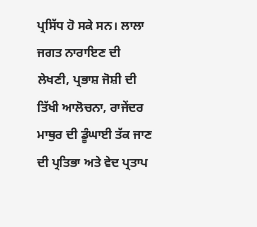ਪ੍ਰਸਿੱਧ ਹੋ ਸਕੇ ਸਨ। ਲਾਲਾ ਜਗਤ ਨਾਰਾਇਣ ਦੀ ਲੇਖਣੀ, ਪ੍ਰਭਾਸ਼ ਜੋਸ਼ੀ ਦੀ ਤਿੱਖੀ ਆਲੋਚਨਾ, ਰਾਜੇਂਦਰ ਮਾਥੁਰ ਦੀ ਡੂੰਘਾਈ ਤੱਕ ਜਾਣ ਦੀ ਪ੍ਰਤਿਭਾ ਅਤੇ ਵੇਦ ਪ੍ਰਤਾਪ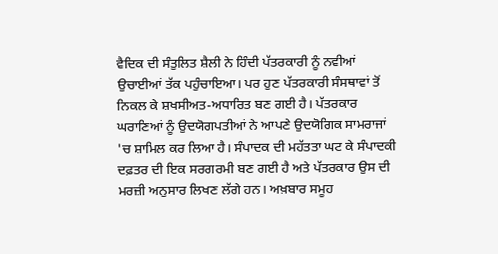ਵੈਦਿਕ ਦੀ ਸੰਤੁਲਿਤ ਸ਼ੈਲੀ ਨੇ ਹਿੰਦੀ ਪੱਤਰਕਾਰੀ ਨੂੰ ਨਵੀਆਂ ਉਚਾਈਆਂ ਤੱਕ ਪਹੁੰਚਾਇਆ। ਪਰ ਹੁਣ ਪੱਤਰਕਾਰੀ ਸੰਸਥਾਵਾਂ ਤੋਂ ਨਿਕਲ ਕੇ ਸ਼ਖਸੀਅਤ-ਅਧਾਰਿਤ ਬਣ ਗਈ ਹੈ। ਪੱਤਰਕਾਰ ਘਰਾਣਿਆਂ ਨੂੰ ਉਦਯੋਗਪਤੀਆਂ ਨੇ ਆਪਣੇ ਉਦਯੋਗਿਕ ਸਾਮਰਾਜਾਂ 'ਚ ਸ਼ਾਮਿਲ ਕਰ ਲਿਆ ਹੈ। ਸੰਪਾਦਕ ਦੀ ਮਹੱਤਤਾ ਘਟ ਕੇ ਸੰਪਾਦਕੀ ਦਫ਼ਤਰ ਦੀ ਇਕ ਸਰਗਰਮੀ ਬਣ ਗਈ ਹੈ ਅਤੇ ਪੱਤਰਕਾਰ ਉਸ ਦੀ ਮਰਜ਼ੀ ਅਨੁਸਾਰ ਲਿਖਣ ਲੱਗੇ ਹਨ। ਅਖ਼ਬਾਰ ਸਮੂਹ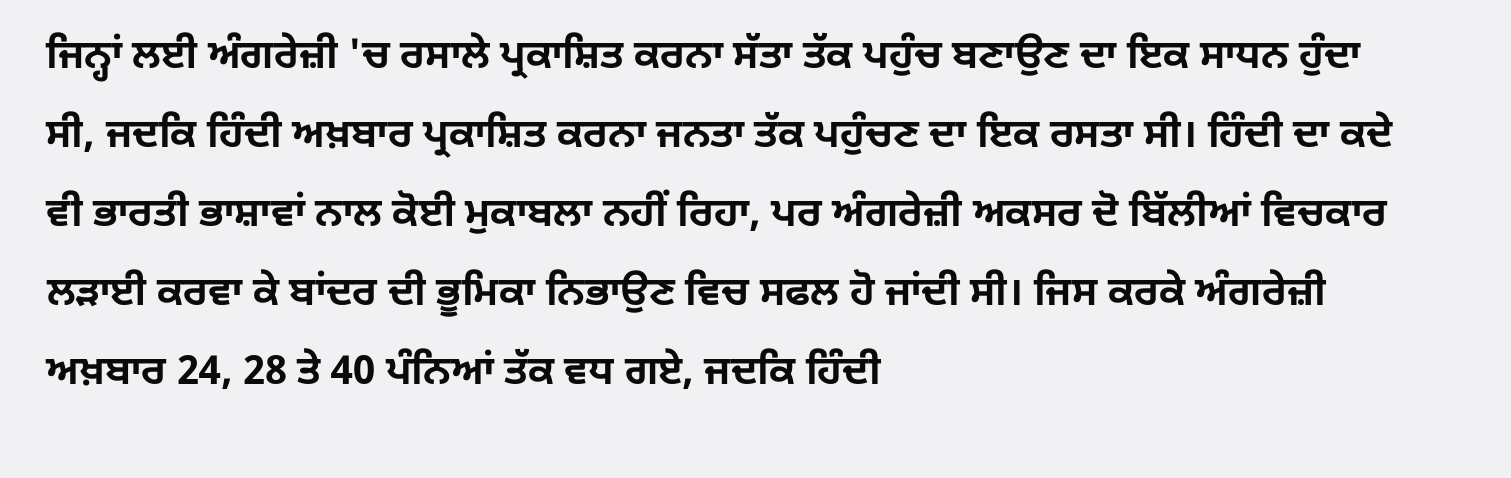ਜਿਨ੍ਹਾਂ ਲਈ ਅੰਗਰੇਜ਼ੀ 'ਚ ਰਸਾਲੇ ਪ੍ਰਕਾਸ਼ਿਤ ਕਰਨਾ ਸੱਤਾ ਤੱਕ ਪਹੁੰਚ ਬਣਾਉਣ ਦਾ ਇਕ ਸਾਧਨ ਹੁੰਦਾ ਸੀ, ਜਦਕਿ ਹਿੰਦੀ ਅਖ਼ਬਾਰ ਪ੍ਰਕਾਸ਼ਿਤ ਕਰਨਾ ਜਨਤਾ ਤੱਕ ਪਹੁੰਚਣ ਦਾ ਇਕ ਰਸਤਾ ਸੀ। ਹਿੰਦੀ ਦਾ ਕਦੇ ਵੀ ਭਾਰਤੀ ਭਾਸ਼ਾਵਾਂ ਨਾਲ ਕੋਈ ਮੁਕਾਬਲਾ ਨਹੀਂ ਰਿਹਾ, ਪਰ ਅੰਗਰੇਜ਼ੀ ਅਕਸਰ ਦੋ ਬਿੱਲੀਆਂ ਵਿਚਕਾਰ ਲੜਾਈ ਕਰਵਾ ਕੇ ਬਾਂਦਰ ਦੀ ਭੂਮਿਕਾ ਨਿਭਾਉਣ ਵਿਚ ਸਫਲ ਹੋ ਜਾਂਦੀ ਸੀ। ਜਿਸ ਕਰਕੇ ਅੰਗਰੇਜ਼ੀ ਅਖ਼ਬਾਰ 24, 28 ਤੇ 40 ਪੰਨਿਆਂ ਤੱਕ ਵਧ ਗਏ, ਜਦਕਿ ਹਿੰਦੀ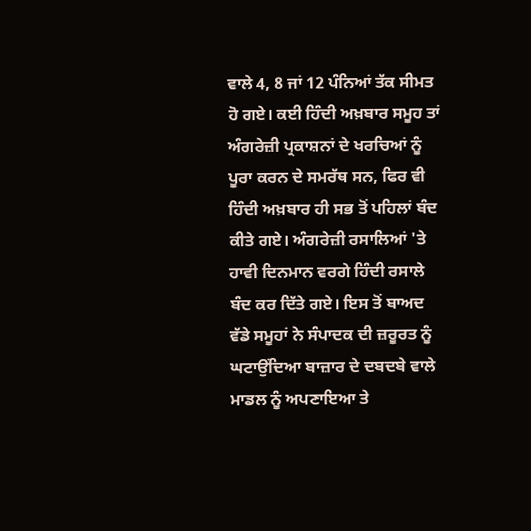ਵਾਲੇ 4, 8 ਜਾਂ 12 ਪੰਨਿਆਂ ਤੱਕ ਸੀਮਤ ਹੋ ਗਏ। ਕਈ ਹਿੰਦੀ ਅਖ਼ਬਾਰ ਸਮੂਹ ਤਾਂ ਅੰਗਰੇਜ਼ੀ ਪ੍ਰਕਾਸ਼ਨਾਂ ਦੇ ਖਰਚਿਆਂ ਨੂੰ ਪੂਰਾ ਕਰਨ ਦੇ ਸਮਰੱਥ ਸਨ, ਫਿਰ ਵੀ ਹਿੰਦੀ ਅਖ਼ਬਾਰ ਹੀ ਸਭ ਤੋਂ ਪਹਿਲਾਂ ਬੰਦ ਕੀਤੇ ਗਏ। ਅੰਗਰੇਜ਼ੀ ਰਸਾਲਿਆਂ 'ਤੇ ਹਾਵੀ ਦਿਨਮਾਨ ਵਰਗੇ ਹਿੰਦੀ ਰਸਾਲੇ ਬੰਦ ਕਰ ਦਿੱਤੇ ਗਏ। ਇਸ ਤੋਂ ਬਾਅਦ ਵੱਡੇ ਸਮੂਹਾਂ ਨੇ ਸੰਪਾਦਕ ਦੀ ਜ਼ਰੂਰਤ ਨੂੰ ਘਟਾਉਂਦਿਆ ਬਾਜ਼ਾਰ ਦੇ ਦਬਦਬੇ ਵਾਲੇ ਮਾਡਲ ਨੂੰ ਅਪਣਾਇਆ ਤੇ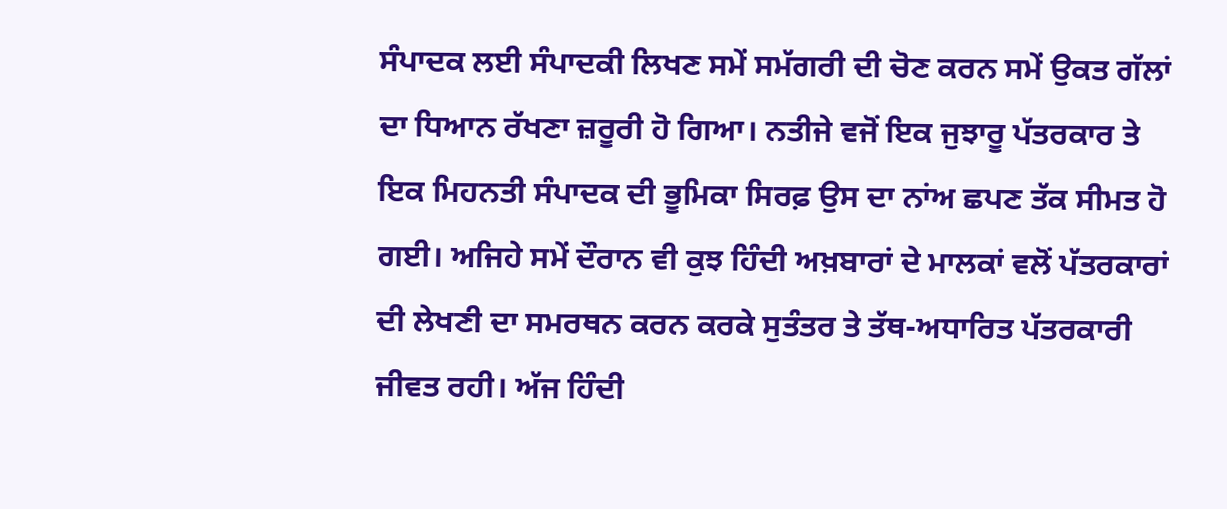ਸੰਪਾਦਕ ਲਈ ਸੰਪਾਦਕੀ ਲਿਖਣ ਸਮੇਂ ਸਮੱਗਰੀ ਦੀ ਚੋਣ ਕਰਨ ਸਮੇਂ ਉਕਤ ਗੱਲਾਂ ਦਾ ਧਿਆਨ ਰੱਖਣਾ ਜ਼ਰੂਰੀ ਹੋ ਗਿਆ। ਨਤੀਜੇ ਵਜੋਂ ਇਕ ਜੁਝਾਰੂ ਪੱਤਰਕਾਰ ਤੇ ਇਕ ਮਿਹਨਤੀ ਸੰਪਾਦਕ ਦੀ ਭੂਮਿਕਾ ਸਿਰਫ਼ ਉਸ ਦਾ ਨਾਂਅ ਛਪਣ ਤੱਕ ਸੀਮਤ ਹੋ ਗਈ। ਅਜਿਹੇ ਸਮੇਂ ਦੌਰਾਨ ਵੀ ਕੁਝ ਹਿੰਦੀ ਅਖ਼ਬਾਰਾਂ ਦੇ ਮਾਲਕਾਂ ਵਲੋਂ ਪੱਤਰਕਾਰਾਂ ਦੀ ਲੇਖਣੀ ਦਾ ਸਮਰਥਨ ਕਰਨ ਕਰਕੇ ਸੁਤੰਤਰ ਤੇ ਤੱਥ-ਅਧਾਰਿਤ ਪੱਤਰਕਾਰੀ ਜੀਵਤ ਰਹੀ। ਅੱਜ ਹਿੰਦੀ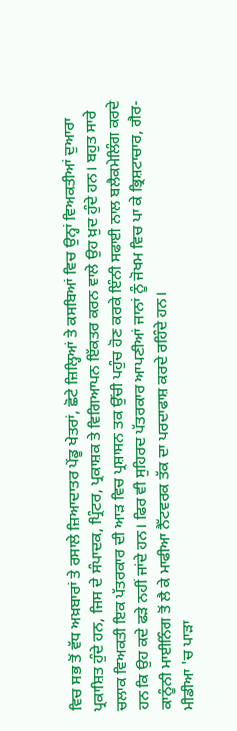ਵਿਚ ਸਭ ਤੋਂ ਵੱਧ ਅਖ਼ਬਾਰਾਂ ਤੇ ਰਸਾਲੇ ਜ਼ਿਆਦਾਤਰ ਪੇਂਡੂ ਖੇਤਰਾਂ, ਛੋਟੇ ਜ਼ਿਲ੍ਹਿਆਂ ਤੇ ਕਸਬਿਆਂ ਵਿਚ ਉਨ੍ਹਾਂ ਵਿਅਕਤੀਆਂ ਦੁਆਰਾ ਪ੍ਰਕਾਸ਼ਿਤ ਹੁੰਦੇ ਹਨ, ਜਿਸ ਦੇ ਸੰਪਾਦਕ, ਪ੍ਰਿੰਟਰ, ਪ੍ਰਕਾਸ਼ਕ ਤੇ ਵਿਗਿਆਪਨ ਇੱਕਤਰ ਕਰਨ ਵਾਲੇ ਉਹ ਖ਼ੁਦ ਹੁੰਦੇ ਹਨ। ਬਹੁਤ ਸਾਰੇ ਚਲਾਕ ਵਿਅਕਤੀ ਇਕ ਪੱਤਰਕਾਰ ਦੀ ਆੜ ਵਿਚ ਪ੍ਰਸ਼ਾਸਨ ਤਕ ਉੱਚੀ ਪਹੁੰਚ ਹੋਣ ਕਰਕੇ ਇੰਨੀ ਸਫਾਈ ਨਾਲ ਬਲੈਕਮੇਲਿੰਗ ਕਰਦੇ ਹਨ ਕਿ ਉਹ ਕਦੇ ਫੜੇ ਨਹੀਂ ਜਾਂਦੇ ਹਨ। ਫਿਰ ਵੀ ਸੁਹਿਰਦ ਪੱਤਰਕਾਰ ਆਪਣੀਆਂ ਜਾਨਾਂ ਨੂੰ ਜੋਖਮ ਵਿਚ ਪਾ ਕੇ ਭ੍ਰਿਸ਼ਟਾਚਾਰ, ਗੈਰ-ਕਾਨੂੰਨੀ ਮਾਈਨਿੰਗ ਤੋਂ ਲੈ ਕੇ ਮਾਫੀਆ ਨੈੱਟਵਰਕ ਤੱਕ ਦਾ ਪਰਦਾਫਾਸ਼ ਕਰਦੇ ਰਹਿੰਦੇ ਹਨ।
ਮੀਡੀਆ 'ਚ ਪਾੜਾ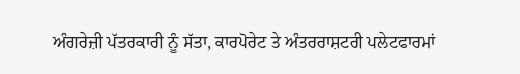ਅੰਗਰੇਜ਼ੀ ਪੱਤਰਕਾਰੀ ਨੂੰ ਸੱਤਾ, ਕਾਰਪੋਰੇਟ ਤੇ ਅੰਤਰਰਾਸ਼ਟਰੀ ਪਲੇਟਫਾਰਮਾਂ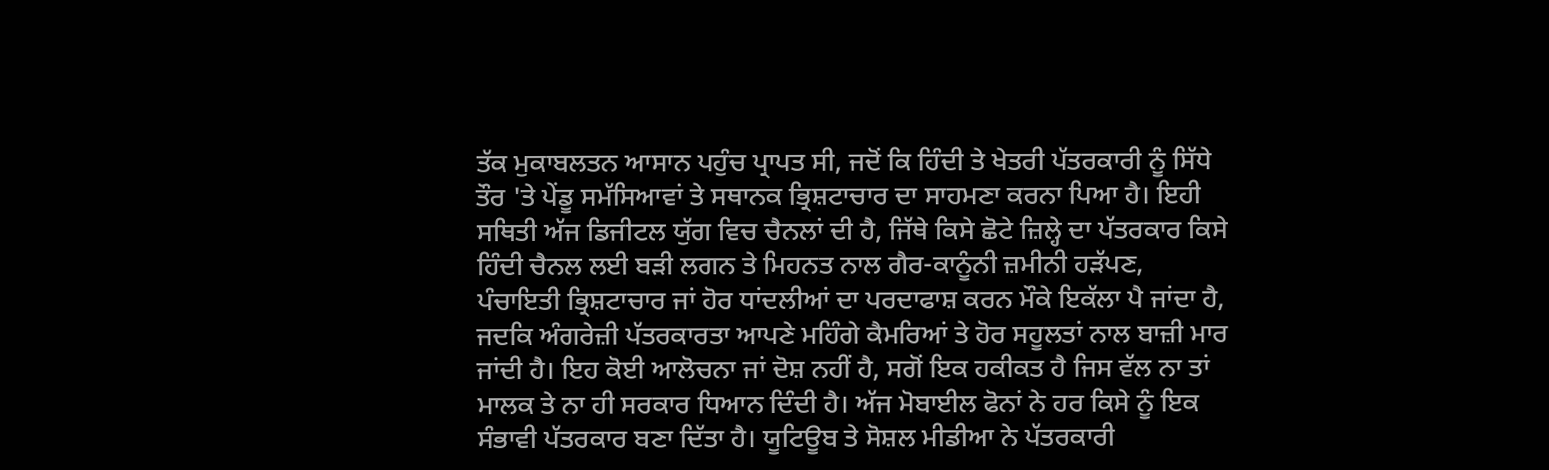ਤੱਕ ਮੁਕਾਬਲਤਨ ਆਸਾਨ ਪਹੁੰਚ ਪ੍ਰਾਪਤ ਸੀ, ਜਦੋਂ ਕਿ ਹਿੰਦੀ ਤੇ ਖੇਤਰੀ ਪੱਤਰਕਾਰੀ ਨੂੰ ਸਿੱਧੇ ਤੌਰ 'ਤੇ ਪੇਂਡੂ ਸਮੱਸਿਆਵਾਂ ਤੇ ਸਥਾਨਕ ਭ੍ਰਿਸ਼ਟਾਚਾਰ ਦਾ ਸਾਹਮਣਾ ਕਰਨਾ ਪਿਆ ਹੈ। ਇਹੀ ਸਥਿਤੀ ਅੱਜ ਡਿਜੀਟਲ ਯੁੱਗ ਵਿਚ ਚੈਨਲਾਂ ਦੀ ਹੈ, ਜਿੱਥੇ ਕਿਸੇ ਛੋਟੇ ਜ਼ਿਲ੍ਹੇ ਦਾ ਪੱਤਰਕਾਰ ਕਿਸੇ ਹਿੰਦੀ ਚੈਨਲ ਲਈ ਬੜੀ ਲਗਨ ਤੇ ਮਿਹਨਤ ਨਾਲ ਗੈਰ-ਕਾਨੂੰਨੀ ਜ਼ਮੀਨੀ ਹੜੱਪਣ, ਪੰਚਾਇਤੀ ਭ੍ਰਿਸ਼ਟਾਚਾਰ ਜਾਂ ਹੋਰ ਧਾਂਦਲੀਆਂ ਦਾ ਪਰਦਾਫਾਸ਼ ਕਰਨ ਮੌਕੇ ਇਕੱਲਾ ਪੈ ਜਾਂਦਾ ਹੈ, ਜਦਕਿ ਅੰਗਰੇਜ਼ੀ ਪੱਤਰਕਾਰਤਾ ਆਪਣੇ ਮਹਿੰਗੇ ਕੈਮਰਿਆਂ ਤੇ ਹੋਰ ਸਹੂਲਤਾਂ ਨਾਲ ਬਾਜ਼ੀ ਮਾਰ ਜਾਂਦੀ ਹੈ। ਇਹ ਕੋਈ ਆਲੋਚਨਾ ਜਾਂ ਦੋਸ਼ ਨਹੀਂ ਹੈ, ਸਗੋਂ ਇਕ ਹਕੀਕਤ ਹੈ ਜਿਸ ਵੱਲ ਨਾ ਤਾਂ ਮਾਲਕ ਤੇ ਨਾ ਹੀ ਸਰਕਾਰ ਧਿਆਨ ਦਿੰਦੀ ਹੈ। ਅੱਜ ਮੋਬਾਈਲ ਫੋਨਾਂ ਨੇ ਹਰ ਕਿਸੇ ਨੂੰ ਇਕ ਸੰਭਾਵੀ ਪੱਤਰਕਾਰ ਬਣਾ ਦਿੱਤਾ ਹੈ। ਯੂਟਿਊਬ ਤੇ ਸੋਸ਼ਲ ਮੀਡੀਆ ਨੇ ਪੱਤਰਕਾਰੀ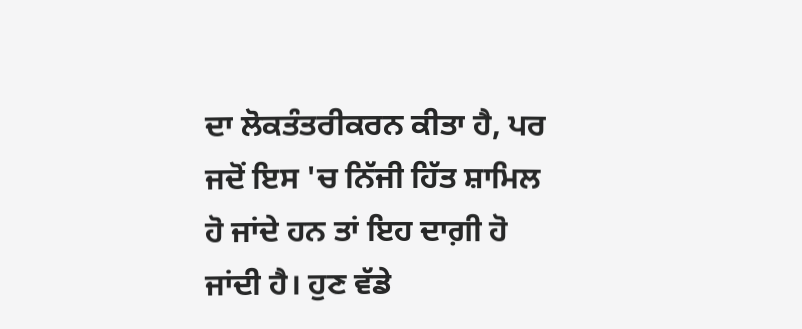ਦਾ ਲੋਕਤੰਤਰੀਕਰਨ ਕੀਤਾ ਹੈ, ਪਰ ਜਦੋਂ ਇਸ 'ਚ ਨਿੱਜੀ ਹਿੱਤ ਸ਼ਾਮਿਲ ਹੋ ਜਾਂਦੇ ਹਨ ਤਾਂ ਇਹ ਦਾਗ਼ੀ ਹੋ ਜਾਂਦੀ ਹੈ। ਹੁਣ ਵੱਡੇ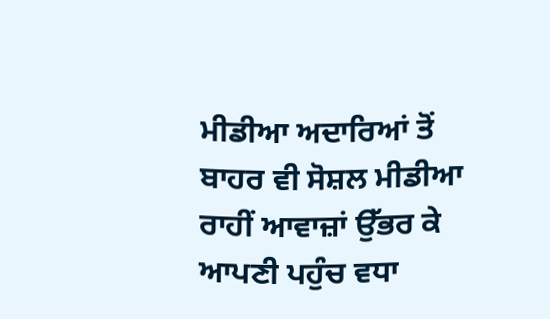ਮੀਡੀਆ ਅਦਾਰਿਆਂ ਤੋਂ ਬਾਹਰ ਵੀ ਸੋਸ਼ਲ ਮੀਡੀਆ ਰਾਹੀਂ ਆਵਾਜ਼ਾਂ ਉੱਭਰ ਕੇ ਆਪਣੀ ਪਹੁੰਚ ਵਧਾ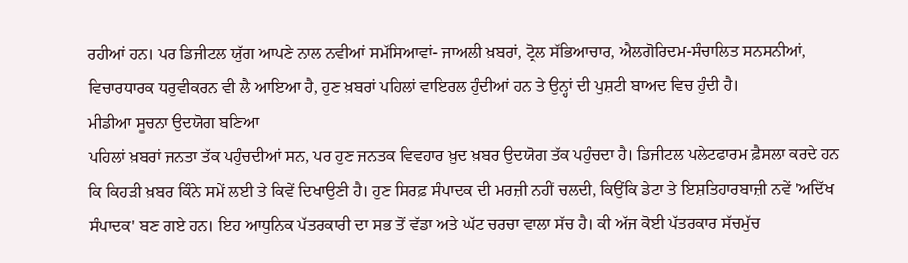ਰਹੀਆਂ ਹਨ। ਪਰ ਡਿਜੀਟਲ ਯੁੱਗ ਆਪਣੇ ਨਾਲ ਨਵੀਆਂ ਸਮੱਸਿਆਵਾਂ- ਜਾਅਲੀ ਖ਼ਬਰਾਂ, ਟ੍ਰੋਲ ਸੱਭਿਆਚਾਰ, ਐਲਗੋਰਿਦਮ-ਸੰਚਾਲਿਤ ਸਨਸਨੀਆਂ, ਵਿਚਾਰਧਾਰਕ ਧਰੁਵੀਕਰਨ ਵੀ ਲੈ ਆਇਆ ਹੈ, ਹੁਣ ਖ਼ਬਰਾਂ ਪਹਿਲਾਂ ਵਾਇਰਲ ਹੁੰਦੀਆਂ ਹਨ ਤੇ ਉਨ੍ਹਾਂ ਦੀ ਪੁਸ਼ਟੀ ਬਾਅਦ ਵਿਚ ਹੁੰਦੀ ਹੈ।
ਮੀਡੀਆ ਸੂਚਨਾ ਉਦਯੋਗ ਬਣਿਆ
ਪਹਿਲਾਂ ਖ਼ਬਰਾਂ ਜਨਤਾ ਤੱਕ ਪਹੁੰਚਦੀਆਂ ਸਨ, ਪਰ ਹੁਣ ਜਨਤਕ ਵਿਵਹਾਰ ਖ਼ੁਦ ਖ਼ਬਰ ਉਦਯੋਗ ਤੱਕ ਪਹੁੰਚਦਾ ਹੈ। ਡਿਜੀਟਲ ਪਲੇਟਫਾਰਮ ਫ਼ੈਸਲਾ ਕਰਦੇ ਹਨ ਕਿ ਕਿਹੜੀ ਖ਼ਬਰ ਕਿੰਨੇ ਸਮੇਂ ਲਈ ਤੇ ਕਿਵੇਂ ਦਿਖਾਉਣੀ ਹੈ। ਹੁਣ ਸਿਰਫ਼ ਸੰਪਾਦਕ ਦੀ ਮਰਜ਼ੀ ਨਹੀਂ ਚਲਦੀ, ਕਿਉਂਕਿ ਡੇਟਾ ਤੇ ਇਸ਼ਤਿਹਾਰਬਾਜ਼ੀ ਨਵੇਂ 'ਅਦਿੱਖ ਸੰਪਾਦਕ' ਬਣ ਗਏ ਹਨ। ਇਹ ਆਧੁਨਿਕ ਪੱਤਰਕਾਰੀ ਦਾ ਸਭ ਤੋਂ ਵੱਡਾ ਅਤੇ ਘੱਟ ਚਰਚਾ ਵਾਲਾ ਸੱਚ ਹੈ। ਕੀ ਅੱਜ ਕੋਈ ਪੱਤਰਕਾਰ ਸੱਚਮੁੱਚ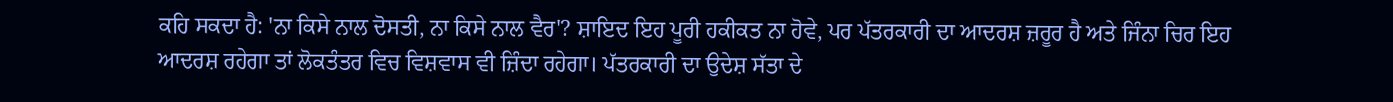ਕਹਿ ਸਕਦਾ ਹੈ: 'ਨਾ ਕਿਸੇ ਨਾਲ ਦੋਸਤੀ, ਨਾ ਕਿਸੇ ਨਾਲ ਵੈਰ'? ਸ਼ਾਇਦ ਇਹ ਪੂਰੀ ਹਕੀਕਤ ਨਾ ਹੋਵੇ, ਪਰ ਪੱਤਰਕਾਰੀ ਦਾ ਆਦਰਸ਼ ਜ਼ਰੂਰ ਹੈ ਅਤੇ ਜਿੰਨਾ ਚਿਰ ਇਹ ਆਦਰਸ਼ ਰਹੇਗਾ ਤਾਂ ਲੋਕਤੰਤਰ ਵਿਚ ਵਿਸ਼ਵਾਸ ਵੀ ਜ਼ਿੰਦਾ ਰਹੇਗਾ। ਪੱਤਰਕਾਰੀ ਦਾ ਉਦੇਸ਼ ਸੱਤਾ ਦੇ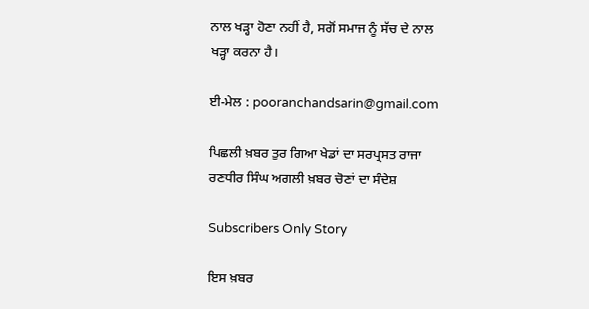ਨਾਲ ਖੜ੍ਹਾ ਹੋਣਾ ਨਹੀਂ ਹੈ, ਸਗੋਂ ਸਮਾਜ ਨੂੰ ਸੱਚ ਦੇ ਨਾਲ ਖੜ੍ਹਾ ਕਰਨਾ ਹੈ।

ਈ-ਮੇਲ : pooranchandsarin@gmail.com

ਪਿਛਲੀ ਖ਼ਬਰ ਤੁਰ ਗਿਆ ਖੇਡਾਂ ਦਾ ਸਰਪ੍ਰਸਤ ਰਾਜਾ ਰਣਧੀਰ ਸਿੰਘ ਅਗਲੀ ਖ਼ਬਰ ਚੋਣਾਂ ਦਾ ਸੰਦੇਸ਼

Subscribers Only Story

ਇਸ ਖ਼ਬਰ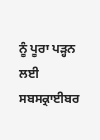ਨੂੰ ਪੂਰਾ ਪੜ੍ਹਨ ਲਈ ਸਬਸਕ੍ਰਾਈਬਰ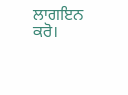ਲਾਗਇਨ ਕਰੋ।